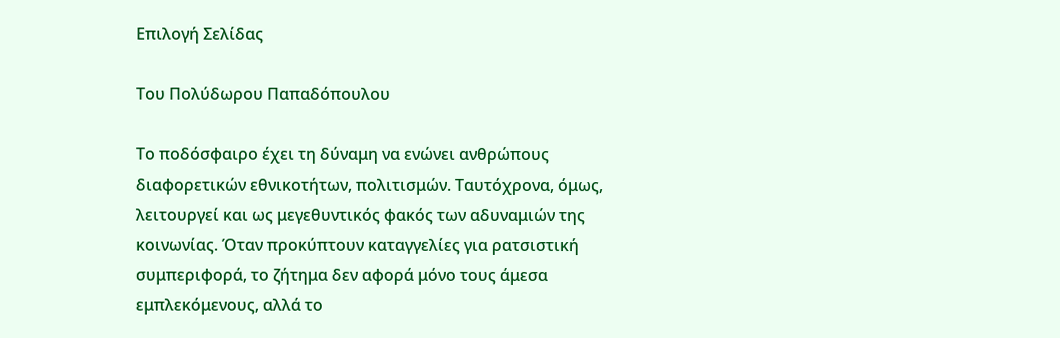Επιλογή Σελίδας

Του Πολύδωρου Παπαδόπουλου

Το ποδόσφαιρο έχει τη δύναμη να ενώνει ανθρώπους διαφορετικών εθνικοτήτων, πολιτισμών. Ταυτόχρονα, όμως, λειτουργεί και ως μεγεθυντικός φακός των αδυναμιών της κοινωνίας. Όταν προκύπτουν καταγγελίες για ρατσιστική συμπεριφορά, το ζήτημα δεν αφορά μόνο τους άμεσα εμπλεκόμενους, αλλά το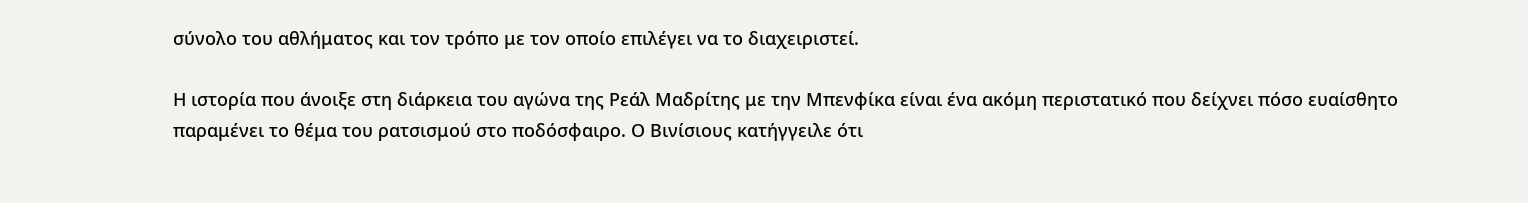σύνολο του αθλήματος και τον τρόπο με τον οποίο επιλέγει να το διαχειριστεί.

Η ιστορία που άνοιξε στη διάρκεια του αγώνα της Ρεάλ Μαδρίτης με την Μπενφίκα είναι ένα ακόμη περιστατικό που δείχνει πόσο ευαίσθητο παραμένει το θέμα του ρατσισμού στο ποδόσφαιρο. Ο Βινίσιους κατήγγειλε ότι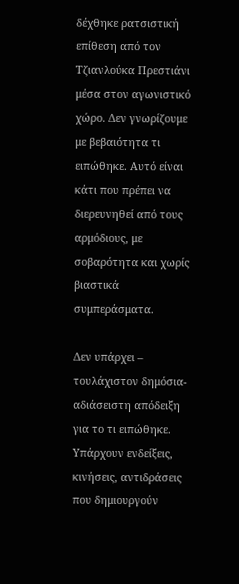δέχθηκε ρατσιστική επίθεση από τον Τζιανλούκα Πρεστιάνι μέσα στον αγωνιστικό χώρο. Δεν γνωρίζουμε με βεβαιότητα τι ειπώθηκε. Αυτό είναι κάτι που πρέπει να διερευνηθεί από τους αρμόδιους, με σοβαρότητα και χωρίς βιαστικά συμπεράσματα.

Δεν υπάρχει – τουλάχιστον δημόσια- αδιάσειστη απόδειξη για το τι ειπώθηκε. Υπάρχουν ενδείξεις, κινήσεις, αντιδράσεις που δημιουργούν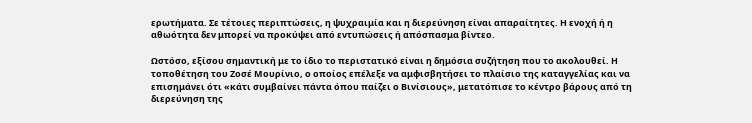ερωτήματα. Σε τέτοιες περιπτώσεις, η ψυχραιμία και η διερεύνηση είναι απαραίτητες. Η ενοχή ή η αθωότητα δεν μπορεί να προκύψει από εντυπώσεις ή απόσπασμα βίντεο.

Ωστόσο, εξίσου σημαντική με το ίδιο το περιστατικό είναι η δημόσια συζήτηση που το ακολουθεί. Η τοποθέτηση του Ζοσέ Μουρίνιο, ο οποίος επέλεξε να αμφισβητήσει το πλαίσιο της καταγγελίας και να επισημάνει ότι «κάτι συμβαίνει πάντα όπου παίζει ο Βινίσιους», μετατόπισε το κέντρο βάρους από τη διερεύνηση της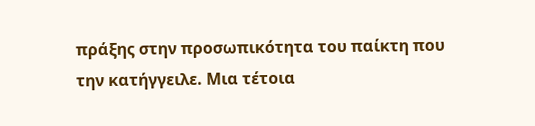πράξης στην προσωπικότητα του παίκτη που την κατήγγειλε. Μια τέτοια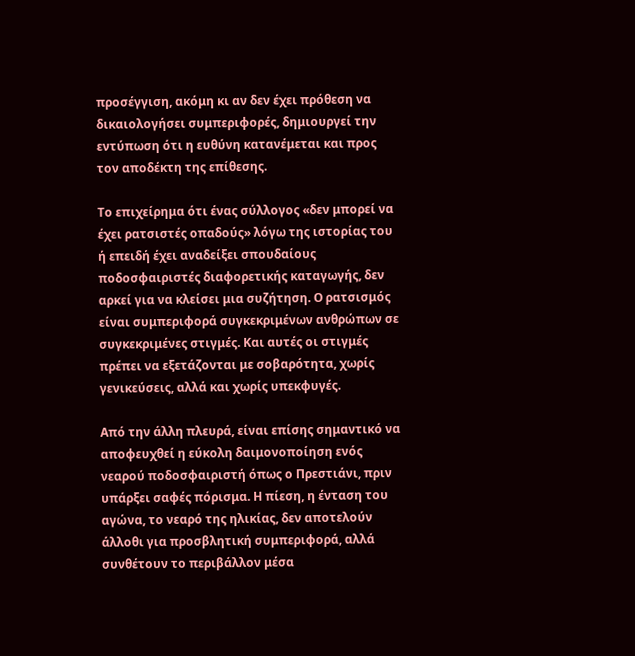προσέγγιση, ακόμη κι αν δεν έχει πρόθεση να δικαιολογήσει συμπεριφορές, δημιουργεί την εντύπωση ότι η ευθύνη κατανέμεται και προς τον αποδέκτη της επίθεσης.

Το επιχείρημα ότι ένας σύλλογος «δεν μπορεί να έχει ρατσιστές οπαδούς» λόγω της ιστορίας του ή επειδή έχει αναδείξει σπουδαίους ποδοσφαιριστές διαφορετικής καταγωγής, δεν αρκεί για να κλείσει μια συζήτηση. Ο ρατσισμός είναι συμπεριφορά συγκεκριμένων ανθρώπων σε συγκεκριμένες στιγμές. Και αυτές οι στιγμές πρέπει να εξετάζονται με σοβαρότητα, χωρίς γενικεύσεις, αλλά και χωρίς υπεκφυγές.

Από την άλλη πλευρά, είναι επίσης σημαντικό να αποφευχθεί η εύκολη δαιμονοποίηση ενός νεαρού ποδοσφαιριστή όπως ο Πρεστιάνι, πριν υπάρξει σαφές πόρισμα. Η πίεση, η ένταση του αγώνα, το νεαρό της ηλικίας, δεν αποτελούν άλλοθι για προσβλητική συμπεριφορά, αλλά συνθέτουν το περιβάλλον μέσα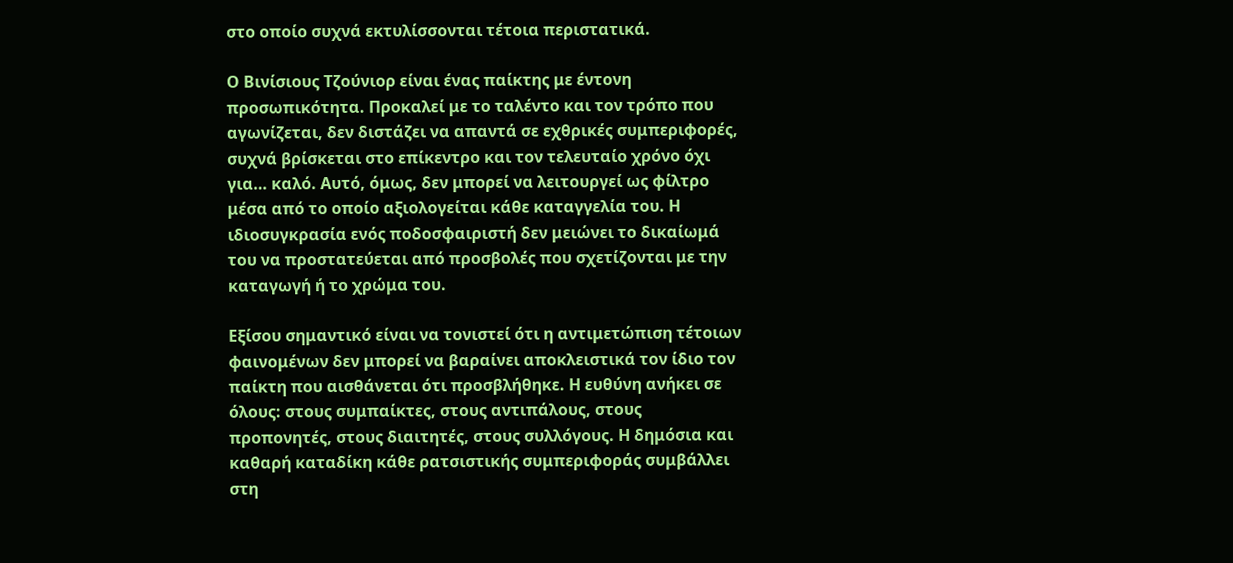στο οποίο συχνά εκτυλίσσονται τέτοια περιστατικά.

Ο Βινίσιους Τζούνιορ είναι ένας παίκτης με έντονη προσωπικότητα. Προκαλεί με το ταλέντο και τον τρόπο που αγωνίζεται, δεν διστάζει να απαντά σε εχθρικές συμπεριφορές, συχνά βρίσκεται στο επίκεντρο και τον τελευταίο χρόνο όχι για… καλό. Αυτό, όμως, δεν μπορεί να λειτουργεί ως φίλτρο μέσα από το οποίο αξιολογείται κάθε καταγγελία του. Η ιδιοσυγκρασία ενός ποδοσφαιριστή δεν μειώνει το δικαίωμά του να προστατεύεται από προσβολές που σχετίζονται με την καταγωγή ή το χρώμα του.

Εξίσου σημαντικό είναι να τονιστεί ότι η αντιμετώπιση τέτοιων φαινομένων δεν μπορεί να βαραίνει αποκλειστικά τον ίδιο τον παίκτη που αισθάνεται ότι προσβλήθηκε. Η ευθύνη ανήκει σε όλους: στους συμπαίκτες, στους αντιπάλους, στους προπονητές, στους διαιτητές, στους συλλόγους. Η δημόσια και καθαρή καταδίκη κάθε ρατσιστικής συμπεριφοράς συμβάλλει στη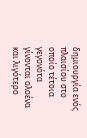δημιουργία ενός πλαισίου στο οποίο τέτοια γεγονότα γίνονται ολοένα και λιγότερο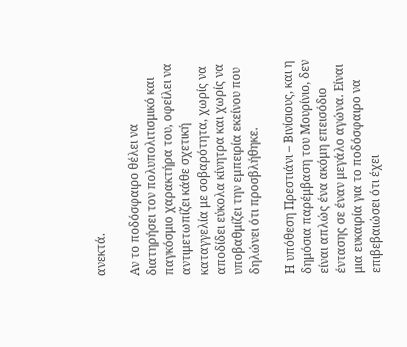ανεκτά.

Αν το ποδόσφαιρο θέλει να διατηρήσει τον πολυπολιτισμικό και παγκόσμιο χαρακτήρα του, οφείλει να αντιμετωπίζει κάθε σχετική καταγγελία με σοβαρότητα, χωρίς να αποδίδει εύκολα κίνητρα και χωρίς να υποβαθμίζει την εμπειρία εκείνου που δηλώνει ότι προσβλήθηκε.

Η υπόθεση Πρεστιάνι – Βινίσιους, και η δημόσια παρέμβαση του Μουρίνιο, δεν είναι απλώς ένα ακόμη επεισόδιο έντασης σε έναν μεγάλο αγώνα. Είναι μια ευκαιρία για το ποδόσφαιρο να επιβεβαιώσει ότι έχει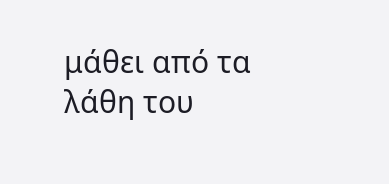μάθει από τα λάθη του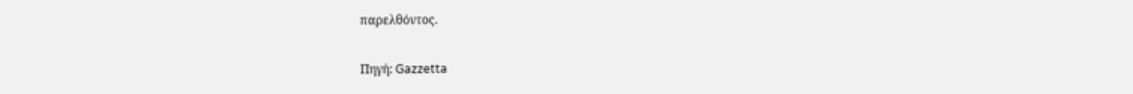παρελθόντος.

Πηγή: Gazzetta